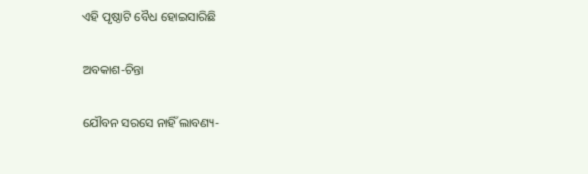ଏହି ପୃଷ୍ଠାଟି ବୈଧ ହୋଇସାରିଛି

ଅବକାଶ-ଚିନ୍ତା

ଯୌବନ ସରସେ ନାହିଁ ଲାବଣ୍ୟ-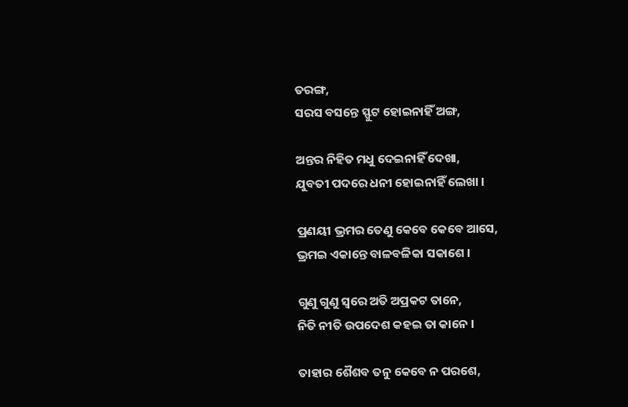ତରଙ୍ଗ,
ସରସ ବସନ୍ତେ ସ୍ଫୁଟ ହୋଇନାହିଁ ଅଙ୍ଗ,

ଅନ୍ତର ନିହିତ ମଧୁ ଦେଇନାହିଁ ଦେଖା,
ଯୁବତୀ ପଦରେ ଧନୀ ହୋଇନାହିଁ ଲେଖା ।

ପ୍ରଣୟୀ ଭ୍ରମର ତେଣୁ କେବେ କେବେ ଆସେ,
ଭ୍ରମଇ ଏକାନ୍ତେ ବାଳବଳିକା ସକାଶେ ।

ଗୁଣୁ ଗୁଣୁ ସ୍ବରେ ଅତି ଅପ୍ରକଟ ତାନେ,
ନିତି ନୀତି ଉପଦେଶ କହଇ ତା କାନେ ।

ତାହାର ଶୈଶବ ତନୁ କେବେ ନ ପରଶେ,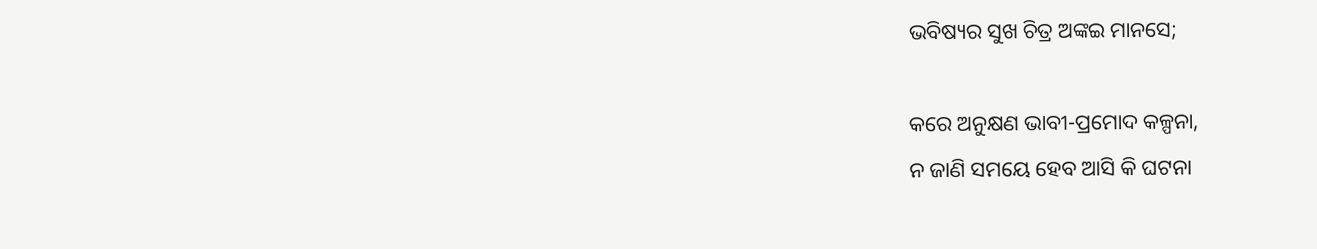ଭବିଷ୍ୟର ସୁଖ ଚିତ୍ର ଅଙ୍କଇ ମାନସେ;

କରେ ଅନୁକ୍ଷଣ ଭାବୀ-ପ୍ରମୋଦ କଳ୍ପନା,
ନ ଜାଣି ସମୟେ ହେବ ଆସି କି ଘଟନା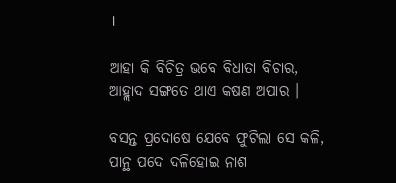।

ଆହା କି ବିଚିତ୍ର ଭବେ ବିଧାତା ବିଚାର,
ଆହ୍ଲାଦ ସଙ୍ଗତେ ଥାଏ କଷଣ ଅପାର ।

ବସନ୍ତ ପ୍ରଦୋଷେ ଯେବେ ଫୁଟିଲା ସେ କଳି,
ପାନ୍ଥ ପଦେ ଦଳିହୋଇ ନାଶ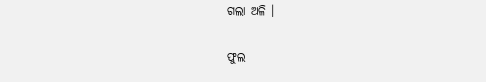ଗଲା ଅଳି ।

ଫୁଲ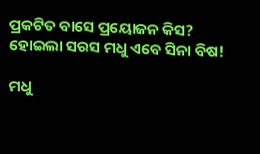ପ୍ରକଟିତ ବାସେ ପ୍ରୟୋଜନ କିସ?
ହୋଇଲା ସରସ ମଧୁ ଏବେ ସିନା ବିଷ!

ମଧୁ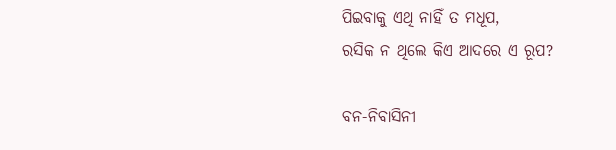ପିଇବାକୁ ଏଥି ନାହିଁ ତ ମଧୂପ,
ରସିକ ନ ଥିଲେ କିଏ ଆଦରେ ଏ ରୂପ?

ବନ-ନିବାସିନୀ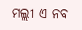ମଲ୍ଲୀ ଏ ନବ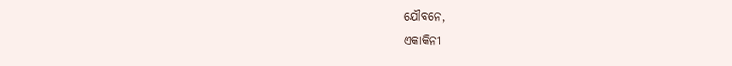ଯୌବନେ,
ଏକାକିନୀ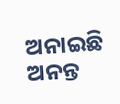ଅନାଇଛି ଅନନ୍ତ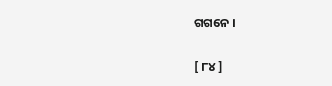ଗଗନେ ।

[ ୮୪ ]